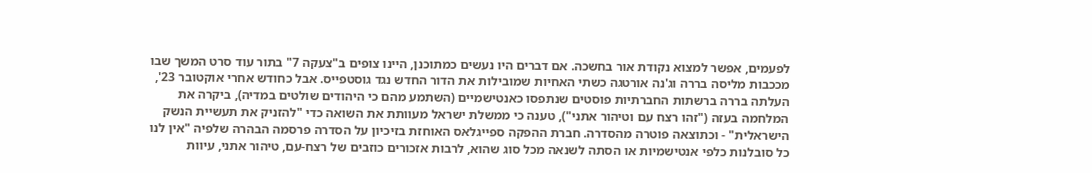לפעמים, אפשר למצוא נקודת אור בחשכה. אם דברים היו נעשים כמתוכנן, היינו צופים ב"צעקה 7" בתור עוד סרט המשך שבו מככבות מליסה בררה וג'נה אורטגה כשתי האחיות שמובילות את הדור החדש נגד גוסטפייס. אבל כחודש אחרי אוקטובר 23', העלתה בררה ברשתות החברתיות פוסטים שנתפסו כאנטישמיים (השתמע מהם כי היהודים שולטים במדיה), ביקרה את המלחמה בעזה ("זהו רצח עם וטיהור אתני"), טענה כי ממשלת ישראל מעוותת את השואה כדי "להזניק את תעשיית הנשק הישראלית" - וכתוצאה פוטרה מהסדרה. חברת ההפקה ספייגלאס האוחזת בזיכיון על הסדרה פרסמה הבהרה שלפיה "אין לנו כל סובלנות כלפי אנטישמיות או הסתה לשנאה מכל סוג שהוא, לרבות אזכורים כוזבים של רצח-עם, טיהור אתני, עיוות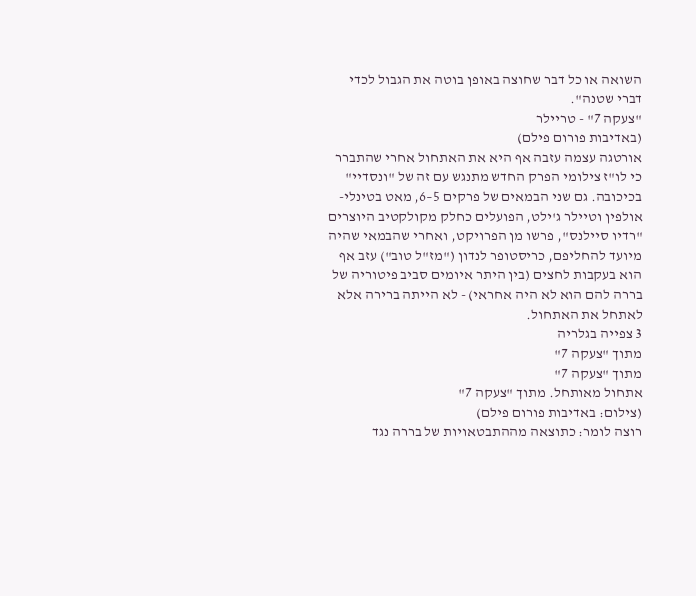השואה או כל דבר שחוצה באופן בוטה את הגבול לכדי דברי שטנה".
"צעקה 7" - טריילר
(באדיבות פורום פילם)
אורטגה עצמה עזבה אף היא את האתחול אחרי שהתברר כי לו"ז צילומי הפרק החדש מתנגש עם זה של "ונסדיי" בכיכובה. גם שני הבמאים של פרקים 5–6, מאט בטינלי-אולפין וטיילר ג'ילט, הפועלים כחלק מקולקטיב היוצרים "רדיו סיילנס", פרשו מן הפרויקט, ואחרי שהבמאי שהיה מיועד להחליפם, כריסטופר לנדון ("מז"ל טוב") עזב אף הוא בעקבות לחצים (בין היתר איומים סביב פיטוריה של בררה להם הוא לא היה אחראי) - לא הייתה ברירה אלא לאתחל את האתחול.
3 צפייה בגלריה
מתוך "צעקה 7"
מתוך "צעקה 7"
אתחול מאותחל. מתוך "צעקה 7"
(צילום: באדיבות פורום פילם)
רוצה לומר: כתוצאה מההתבטאויות של בררה נגד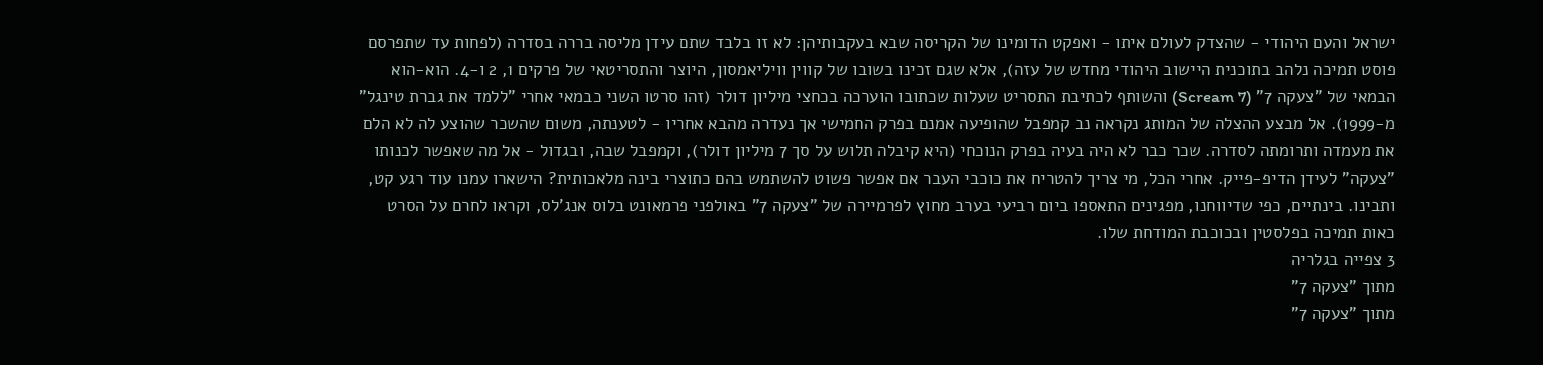ישראל והעם היהודי - שהצדק לעולם איתו - ואפקט הדומינו של הקריסה שבא בעקבותיהן: לא זו בלבד שתם עידן מליסה בררה בסדרה (לפחות עד שתפרסם פוסט תמיכה נלהב בתוכנית היישוב היהודי מחדש של עזה), אלא שגם זכינו בשובו של קווין וויליאמסון, היוצר והתסריטאי של פרקים 1, 2 ו-4. הוא-הוא הבמאי של "צעקה 7" (Scream 7) והשותף לכתיבת התסריט שעלות שכתובו הוערכה בכחצי מיליון דולר (זהו סרטו השני כבמאי אחרי "ללמד את גברת טינגל" מ-1999). אל מבצע ההצלה של המותג נקראה נב קמפבל שהופיעה אמנם בפרק החמישי אך נעדרה מהבא אחריו - לטענתה, משום שהשכר שהוצע לה לא הלם את מעמדה ותרומתה לסדרה. שכר כבר לא היה בעיה בפרק הנוכחי (היא קיבלה תלוש על סך 7 מיליון דולר), וקמפבל שבה, ובגדול - אל מה שאפשר לכנותו "צעקה" לעידן הדיפ-פייק. אחרי הכל, מי צריך להטריח את כוכבי העבר אם אפשר פשוט להשתמש בהם כתוצרי בינה מלאכותית? הישארו עמנו עוד רגע קט, ותבינו. בינתיים, כפי שדיווחנו, מפגינים התאספו ביום רביעי בערב מחוץ לפרמיירה של "צעקה 7" באולפני פרמאונט בלוס אנג'לס, וקראו לחרם על הסרט כאות תמיכה בפלסטין ובכוכבת המודחת שלו.
3 צפייה בגלריה
מתוך "צעקה 7"
מתוך "צעקה 7"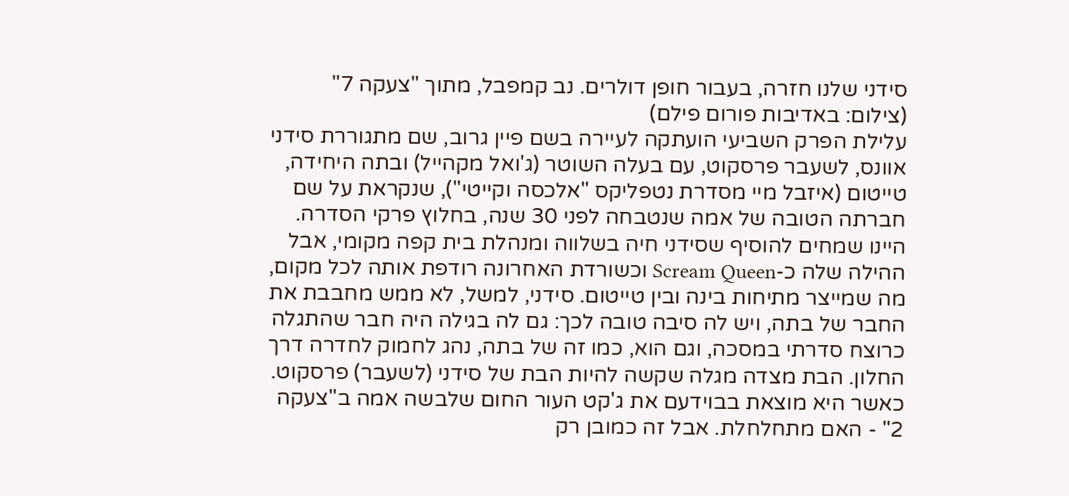סידני שלנו חזרה, בעבור חופן דולרים. נב קמפבל, מתוך "צעקה 7"
(צילום: באדיבות פורום פילם)
עלילת הפרק השביעי הועתקה לעיירה בשם פיין גרוב, שם מתגוררת סידני אוונס, לשעבר פרסקוט, עם בעלה השוטר (ג'ואל מקהייל) ובתה היחידה, טייטום (איזבל מיי מסדרת נטפליקס "אלכסה וקייטי"), שנקראת על שם חברתה הטובה של אמה שנטבחה לפני 30 שנה, בחלוץ פרקי הסדרה. היינו שמחים להוסיף שסידני חיה בשלווה ומנהלת בית קפה מקומי, אבל ההילה שלה כ-Scream Queen וכשורדת האחרונה רודפת אותה לכל מקום, מה שמייצר מתיחות בינה ובין טייטום. סידני, למשל, לא ממש מחבבת את החבר של בתה, ויש לה סיבה טובה לכך: גם לה בגילה היה חבר שהתגלה כרוצח סדרתי במסכה, וגם הוא, כמו זה של בתה, נהג לחמוק לחדרה דרך החלון. הבת מצדה מגלה שקשה להיות הבת של סידני (לשעבר) פרסקוט. כאשר היא מוצאת בבוידעם את ג'קט העור החום שלבשה אמה ב"צעקה 2" - האם מתחלחלת. אבל זה כמובן רק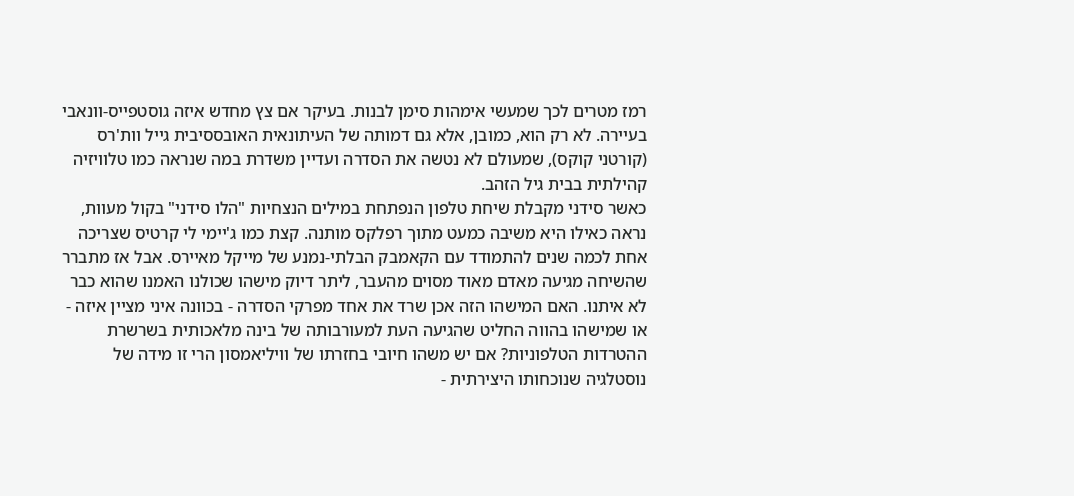רמז מטרים לכך שמעשי אימהות סימן לבנות. בעיקר אם צץ מחדש איזה גוסטפייס-וונאבי בעיירה. לא רק הוא, כמובן, אלא גם דמותה של העיתונאית האובססיבית גייל וות'רס (קורטני קוקס), שמעולם לא נטשה את הסדרה ועדיין משדרת במה שנראה כמו טלוויזיה קהילתית בבית גיל הזהב.
כאשר סידני מקבלת שיחת טלפון הנפתחת במילים הנצחיות "הלו סידני" בקול מעוות, נראה כאילו היא משיבה כמעט מתוך רפלקס מותנה. קצת כמו ג'יימי לי קרטיס שצריכה אחת לכמה שנים להתמודד עם הקאמבק הבלתי-נמנע של מייקל מאיירס. אבל אז מתברר שהשיחה מגיעה מאדם מאוד מסוים מהעבר, ליתר דיוק מישהו שכולנו האמנו שהוא כבר לא איתנו. האם המישהו הזה אכן שרד את אחד מפרקי הסדרה - בכוונה איני מציין איזה - או שמישהו בהווה החליט שהגיעה העת למעורבותה של בינה מלאכותית בשרשרת ההטרדות הטלפוניות? אם יש משהו חיובי בחזרתו של וויליאמסון הרי זו מידה של נוסטלגיה שנוכחותו היצירתית -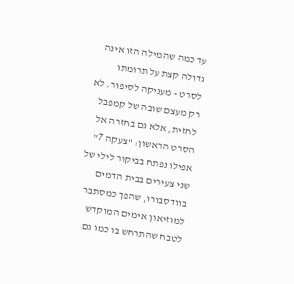עד כמה שהמילה הזו אינה גדולה קצת על תרומתו לסרט - מעניקה לסיפור. לא רק מעצם שובה של קמפבל לחזית, אלא גם בחזרה אל הסרט הראשון: "צעקה 7" אפילו נפתח בביקור לילי של שני צעירים בבית הדמים בוודסבורו, שהפך כמסתבר למוזיאון אימים המוקדש לטבח שהתרחש בו כמו גם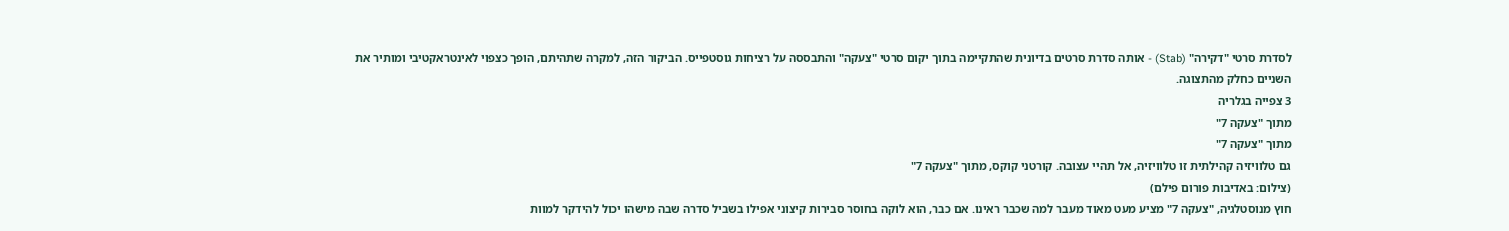לסדרת סרטי "דקירה" (Stab) - אותה סדרת סרטים בדיונית שהתקיימה בתוך יקום סרטי "צעקה" והתבססה על רציחות גוסטפייס. הביקור הזה, למקרה שתהיתם, הופך כצפוי לאינטראקטיבי ומותיר את השניים כחלק מהתצוגה.
3 צפייה בגלריה
מתוך "צעקה 7"
מתוך "צעקה 7"
גם טלוויזיה קהילתית זו טלוויזיה, אל תהיי עצובה. קורטני קוקס, מתוך "צעקה 7"
(צילום: באדיבות פורום פילם)
חוץ מנוסטלגיה, "צעקה 7" מציע מעט מאוד מעבר למה שכבר ראינו. אם כבר, הוא לוקה בחוסר סבירות קיצוני אפילו בשביל סדרה שבה מישהו יכול להידקר למוות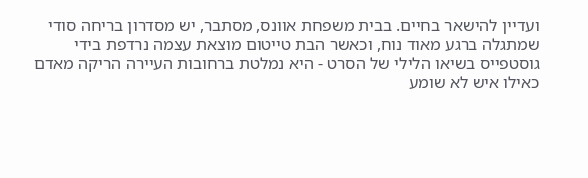ועדיין להישאר בחיים. בבית משפחת אוונס, מסתבר, יש מסדרון בריחה סודי שמתגלה ברגע מאוד נוח, וכאשר הבת טייטום מוצאת עצמה נרדפת בידי גוסטפייס בשיאו הלילי של הסרט - היא נמלטת ברחובות העיירה הריקה מאדם כאילו איש לא שומע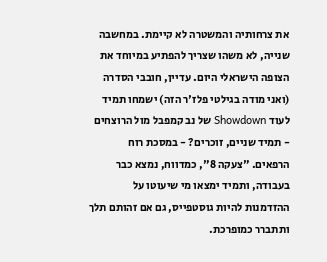את צרחותיה והמשטרה לא קיימת. במחשבה שנייה, לא משהו שצריך להפתיע במיוחד את הצופה הישראלי היום. עדיין, חובבי הסדרה (ואני מודה בגילטי פלז'ר הזה) ישמחו תמיד לעוד Showdown של נב קמפבל מול הרוצחים - תמיד שניים, זוכרים? - במסכת רוח הרפאים. "צעקה 8", כמדווח, נמצא כבר בעבודה, ותמיד ימצאו מי שיעוטו על ההזדמנות להיות גוסטפייס, גם אם זהותם תלך ותתברר כמופרכת.